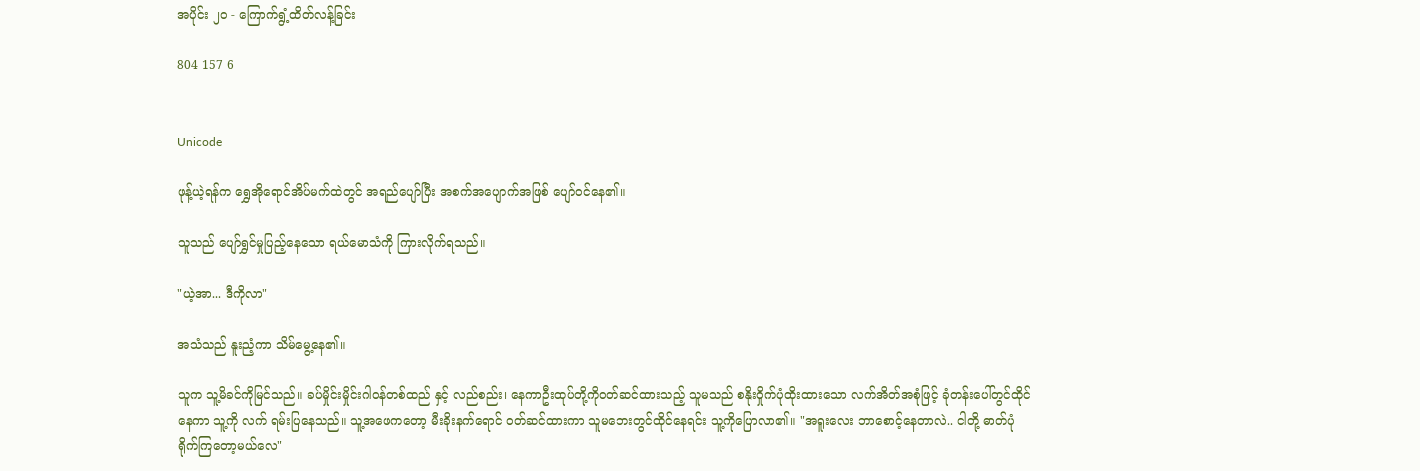အပိုင်း ၂၀ - ကြောက်ရွံ့ထိတ်လန့်ခြင်း

804 157 6


Unicode

ဖုန့်ယဲ့ရန်က ရွှေအို‌ရောင်အိပ်မက်ထဲတွင် အရည်ပျော်ပြီး အစက်အပျောက်အဖြစ် ပျော်ဝင်နေ၏။

သူသည် ပျော်ရွှင်မှုပြည့်နေသော ရယ်မောသံကို ကြားလိုက်ရသည်။

"ယဲ့အာ... ဒီကိုလာ"

အသံသည် နူးညံ့ကာ သိမ်မွေ့နေ၏။

သူက သူ့မိခင်ကိုမြင်သည်။ ခပ်မှိုင်းမှိုင်းဂါဝန်တစ်ထည် နှင့် လည်စည်း၊ နေကာဦးထုပ်တို့ကိုဝတ်ဆင်ထားသည့် သူမသည် စနိုးဝှိုက်ပုံထိုးထားသော လက်အိတ်အစုံဖြင့် ခုံတန်းပေါ်တွင်ထိုင်နေကာ သူ့ကို လက် ရမ်းပြနေသည်။ သူ့အဖေကတော့ မီးခိုးနက်ရောင် ဝတ်ဆင်ထားကာ သူမဘေးတွင်ထိုင်နေရင်း သူ့ကိုပြောလာ၏။ "အရူးလေး ဘာစောင့်နေတာလဲ.. ငါတို့ ဓာတ်ပုံရိုက်ကြတော့မယ်လေ"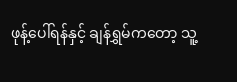ဖုန့်ပေါ်ရန်နှင့် ချန်ရွှမ်ကတော့ သူ့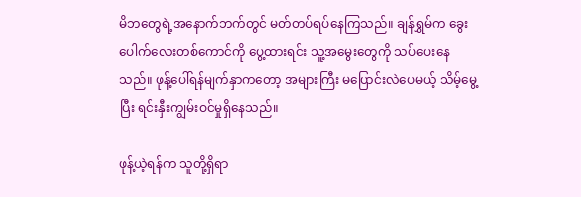မိဘတွေရဲ့အနောက်ဘက်တွင် မတ်တပ်ရပ်နေကြသည်။ ချန်ရွှမ်က ခွေးပေါက်လေးတစ်ကောင်ကို ပွေ့ထားရင်း သူ့အမွေးတွေကို သပ်ပေးနေသည်။ ဖုန့်ပေါ်ရန်မျက်နှာကတော့ အများကြီး မပြောင်းလဲပေမယ့် သိမ့်မွေ့ပြီး ရင်းနှီးကျွမ်းဝင်မှုရှိနေသည်။

ဖုန့်ယဲ့ရန်က သူတို့ရှိရာ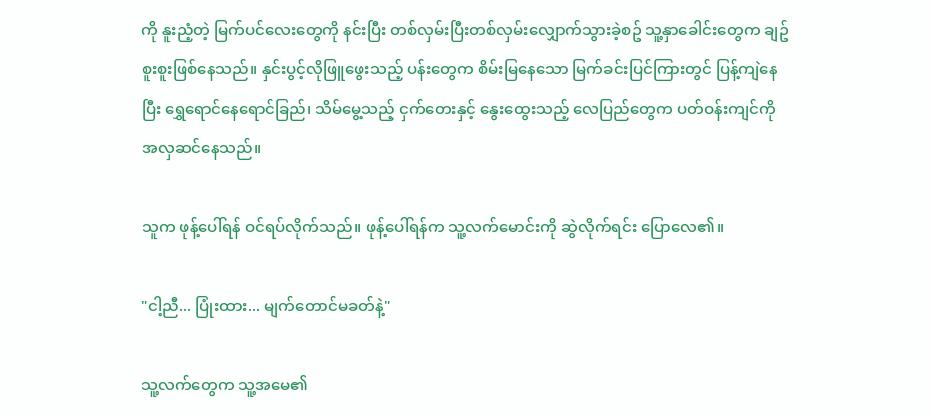ကို နူးညံ့တဲ့ မြက်ပင်လေးတွေကို နင်းပြီး တစ်လှမ်းပြီးတစ်လှမ်းလျှောက်သွားခဲ့စဥ် သူ့နှာခေါင်းတွေက ချဥ်စူးစူးဖြစ်နေသည်။ နှင်းပွင့်လိုဖြူဖွေးသည့် ပန်းတွေက စိမ်းမြနေသော မြက်ခင်းပြင်ကြားတွင် ပြန့်ကျဲနေပြီး ရွှေရောင်နေရောင်ခြည်၊ သိမ်မွေ့သည့် ငှက်တေးနှင့် နွေးထွေးသည့် လေပြည်တွေက ပတ်ဝန်းကျင်ကို အလှဆင်နေသည်။

သူက ဖုန့်ပေါ်ရန် ဝင်ရပ်လိုက်သည်။ ဖုန့်ပေါ်ရန်က သူ့လက်မောင်းကို ဆွဲလိုက်ရင်း ပြောလေ၏။

"ငါ့ညီ... ပြုံးထား... မျက်တောင်မခတ်နဲ့"

သူ့လက်တွေက သူ့အမေ၏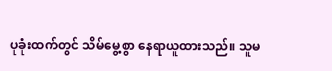ပုခုံးထက်တွင် သိမ်မွေ့စွာ နေရာယူထားသည်။ သူမ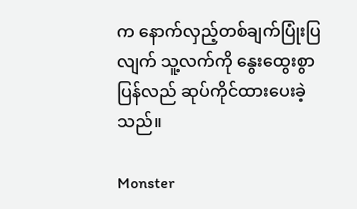က နောက်လှည့်တစ်ချက်ပြုံးပြလျက် သူ့လက်ကို နွေးထွေးစွာ ပြန်လည် ဆုပ်ကိုင်ထားပေးခဲ့သည်။

Monster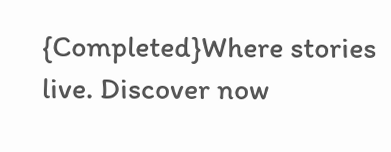{Completed}Where stories live. Discover now